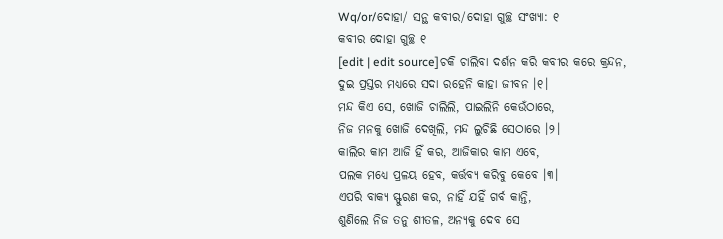Wq/or/ଦୋହା/ ସନ୍ଥ କବୀର/ଦୋହା ଗୁଚ୍ଛ ସଂଖ୍ୟା: ୧
କବୀର ଦୋହା ଗୁଚ୍ଛ ୧
[edit | edit source]ଚକି ଚାଲିବା ଦର୍ଶନ କରି କବୀର କରେ କ୍ରନ୍ଦନ,
ଦୁଇ ପ୍ରସ୍ତର ମଧ୍ୟରେ ସଦା ରହେନି କାହା ଜୀବନ ।୧।
ମନ୍ଦ କିଏ ସେ, ଖୋଜି ଚାଲିଲି, ପାଇଲିନି କେଉଁଠାରେ,
ନିଜ ମନକୁ ଖୋଜି ଦେଖିଲି, ମନ୍ଦ ଲୁଚିଛି ସେଠାରେ ।୨।
କାଲିର କାମ ଆଜି ହିଁ କର, ଆଜିକାର କାମ ଏବେ,
ପଲକ ମଧ୍ୟେ ପ୍ରଳୟ ହେବ, କର୍ତ୍ତବ୍ୟ କରିବୁ କେବେ ।୩।
ଏପରି ବାକ୍ୟ ସ୍ଫୁରଣ କର, ନାହିଁ ଯହିଁ ଗର୍ବ କାନ୍ତି,
ଶୁଣିଲେ ନିଜ ତନୁ ଶୀତଳ, ଅନ୍ୟକୁ ଦେବ ସେ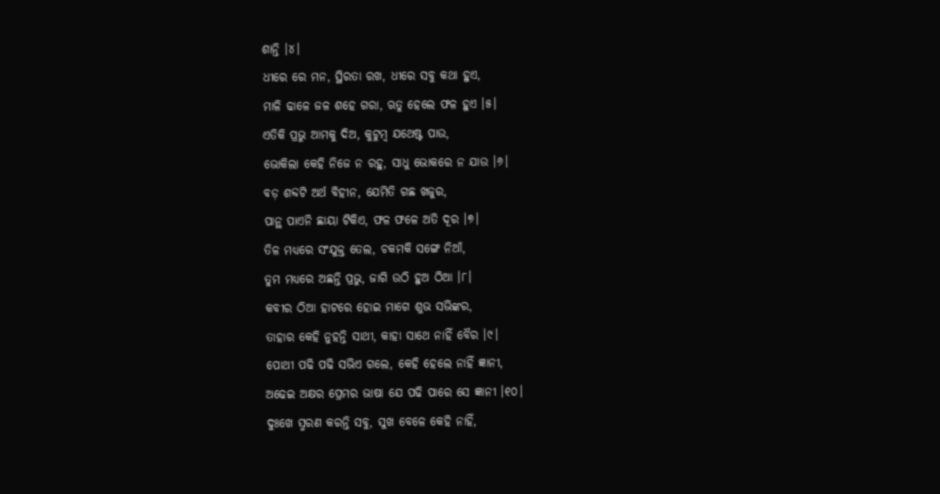ଶାନ୍ତି ।୪।
ଧୀରେ ରେ ମନ, ସ୍ଥିରତା ରଖ, ଧୀରେ ସବୁ କଥା ହୁଏ,
ମାଳି ଢାଳେ ଜଳ ଶହେ ଗରା, ଋତୁ ହେଲେ ଫଳ ହୁଏ ।୫।
ଏତିକି ପ୍ରଭୁ ଆମକୁ ଦିଅ, କୁଟୁମ୍ବ ଯଥେଷ୍ଟ ପାଉ,
ଭୋକିଲା କେହି ନିଜେ ନ ରହୁ, ସାଧୁ ଭୋକରେ ନ ଯାଉ ।୬।
ବଡ଼ ଶବ୍ଦଟି ଅର୍ଥ ବିହୀନ, ଯେମିତି ଗଛ ଖଜୁର,
ପାନ୍ଥ ପାଏନି ଛାୟା ଟିକିଏ, ଫଳ ଫଳେ ଅତି ଦୂର ।୭।
ତିଳ ମଧ୍ୟରେ ସଂଯୁକ୍ତ ତେଲ, ଚକମକି ସଙ୍ଗେ ନିଆଁ,
ତୁମ ମଧ୍ୟରେ ଅଛନ୍ତି ପ୍ରଭୁ, ଜାଗି ଉଠି ହୁଅ ଠିଆ ।୮।
କବୀର ଠିଆ ହାଟରେ ହୋଇ ମାଗେ ଶୁଭ ସଭିଙ୍କର,
ତାହାର କେହି ନୁହନ୍ତି ସାଥୀ, କାହା ସାଥେ ନାହିଁ ବୈର ।୯।
ପୋଥୀ ପଢି ପଢି ସଭିଏ ଗଲେ, କେହି ହେଲେ ନାହିଁ ଜ୍ଞାନୀ,
ଅଢେଇ ଅକ୍ଷର ପ୍ରେମର ଭାଷା ଯେ ପଢି ପାରେ ସେ ଜ୍ଞାନୀ ।୧୦।
ଦୁଃଖେ ସ୍ମରଣ କରନ୍ତି ସବୁ, ସୁଖ ବେଳେ କେହି ନାହିଁ,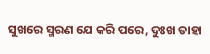ସୁଖରେ ସ୍ମରଣ ଯେ କରି ପରେ, ଦୁଃଖ ତାହା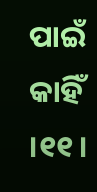ପାଇଁ କାହିଁ ।୧୧।